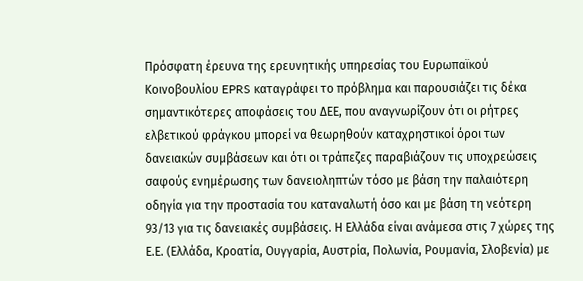Πρόσφατη έρευνα της ερευνητικής υπηρεσίας του Ευρωπαϊκού Κοινοβουλίου EPRS καταγράφει το πρόβλημα και παρουσιάζει τις δέκα σημαντικότερες αποφάσεις του ΔΕΕ, που αναγνωρίζουν ότι οι ρήτρες ελβετικού φράγκου μπορεί να θεωρηθούν καταχρηστικοί όροι των δανειακών συμβάσεων και ότι οι τράπεζες παραβιάζουν τις υποχρεώσεις σαφούς ενημέρωσης των δανειοληπτών τόσο με βάση την παλαιότερη οδηγία για την προστασία του καταναλωτή όσο και με βάση τη νεότερη 93/13 για τις δανειακές συμβάσεις. Η Ελλάδα είναι ανάμεσα στις 7 χώρες της Ε.Ε. (Ελλάδα, Κροατία, Ουγγαρία, Αυστρία, Πολωνία, Ρουμανία, Σλοβενία) με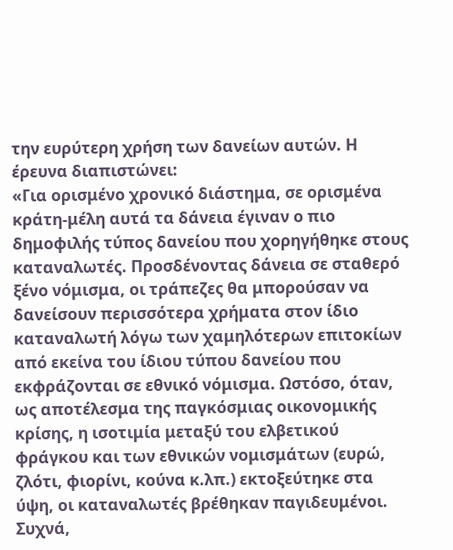την ευρύτερη χρήση των δανείων αυτών. Η έρευνα διαπιστώνει:
«Για ορισμένο χρονικό διάστημα, σε ορισμένα κράτη-μέλη αυτά τα δάνεια έγιναν ο πιο δημοφιλής τύπος δανείου που χορηγήθηκε στους καταναλωτές. Προσδένοντας δάνεια σε σταθερό ξένο νόμισμα, οι τράπεζες θα μπορούσαν να δανείσουν περισσότερα χρήματα στον ίδιο καταναλωτή λόγω των χαμηλότερων επιτοκίων από εκείνα του ίδιου τύπου δανείου που εκφράζονται σε εθνικό νόμισμα. Ωστόσο, όταν, ως αποτέλεσμα της παγκόσμιας οικονομικής κρίσης, η ισοτιμία μεταξύ του ελβετικού φράγκου και των εθνικών νομισμάτων (ευρώ, ζλότι, φιορίνι, κούνα κ.λπ.) εκτοξεύτηκε στα ύψη, οι καταναλωτές βρέθηκαν παγιδευμένοι.
Συχνά,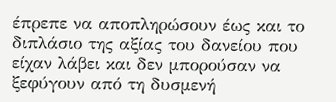έπρεπε να αποπληρώσουν έως και το διπλάσιο της αξίας του δανείου που είχαν λάβει και δεν μπορούσαν να ξεφύγουν από τη δυσμενή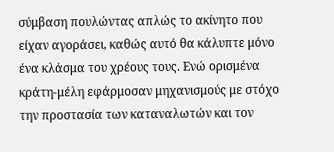σύμβαση πουλώντας απλώς το ακίνητο που είχαν αγοράσει, καθώς αυτό θα κάλυπτε μόνο ένα κλάσμα του χρέους τους. Ενώ ορισμένα κράτη-μέλη εφάρμοσαν μηχανισμούς με στόχο την προστασία των καταναλωτών και τον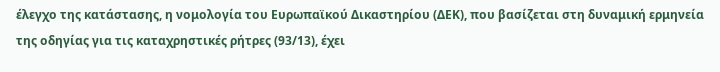έλεγχο της κατάστασης, η νομολογία του Ευρωπαϊκού Δικαστηρίου (ΔΕΚ), που βασίζεται στη δυναμική ερμηνεία της οδηγίας για τις καταχρηστικές ρήτρες (93/13), έχει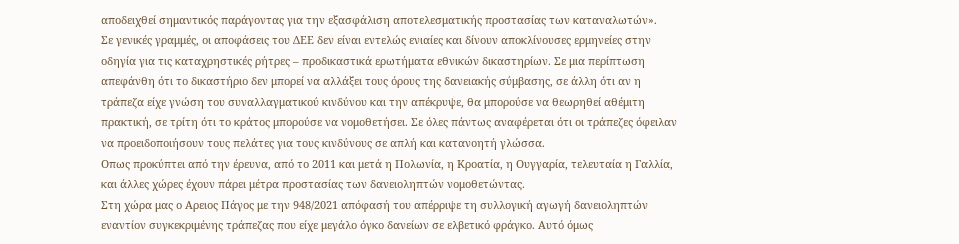αποδειχθεί σημαντικός παράγοντας για την εξασφάλιση αποτελεσματικής προστασίας των καταναλωτών».
Σε γενικές γραμμές, οι αποφάσεις του ΔΕΕ δεν είναι εντελώς ενιαίες και δίνουν αποκλίνουσες ερμηνείες στην οδηγία για τις καταχρηστικές ρήτρες – προδικαστικά ερωτήματα εθνικών δικαστηρίων. Σε μια περίπτωση απεφάνθη ότι το δικαστήριο δεν μπορεί να αλλάξει τους όρους της δανειακής σύμβασης, σε άλλη ότι αν η τράπεζα είχε γνώση του συναλλαγματικού κινδύνου και την απέκρυψε, θα μπορούσε να θεωρηθεί αθέμιτη πρακτική, σε τρίτη ότι το κράτος μπορούσε να νομοθετήσει. Σε όλες πάντως αναφέρεται ότι οι τράπεζες όφειλαν να προειδοποιήσουν τους πελάτες για τους κινδύνους σε απλή και κατανοητή γλώσσα.
Οπως προκύπτει από την έρευνα, από το 2011 και μετά η Πολωνία, η Κροατία, η Ουγγαρία, τελευταία η Γαλλία, και άλλες χώρες έχουν πάρει μέτρα προστασίας των δανειοληπτών νομοθετώντας.
Στη χώρα μας ο Αρειος Πάγος με την 948/2021 απόφασή του απέρριψε τη συλλογική αγωγή δανειοληπτών εναντίον συγκεκριμένης τράπεζας που είχε μεγάλο όγκο δανείων σε ελβετικό φράγκο. Αυτό όμως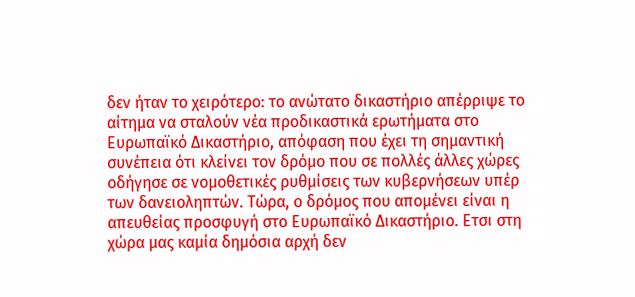δεν ήταν το χειρότερο: το ανώτατο δικαστήριο απέρριψε το αίτημα να σταλούν νέα προδικαστικά ερωτήματα στο Ευρωπαϊκό Δικαστήριο, απόφαση που έχει τη σημαντική συνέπεια ότι κλείνει τον δρόμο που σε πολλές άλλες χώρες οδήγησε σε νομοθετικές ρυθμίσεις των κυβερνήσεων υπέρ των δανειοληπτών. Τώρα, ο δρόμος που απομένει είναι η απευθείας προσφυγή στο Ευρωπαϊκό Δικαστήριο. Ετσι στη χώρα μας καμία δημόσια αρχή δεν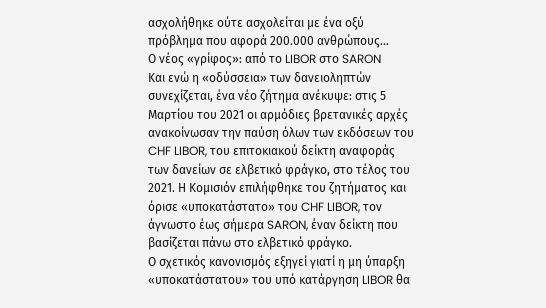ασχολήθηκε ούτε ασχολείται με ένα οξύ πρόβλημα που αφορά 200.000 ανθρώπους…
Ο νέος «γρίφος»: από το LIBOR στο SARON
Και ενώ η «οδύσσεια» των δανειοληπτών συνεχίζεται, ένα νέο ζήτημα ανέκυψε: στις 5 Μαρτίου του 2021 οι αρμόδιες βρετανικές αρχές ανακοίνωσαν την παύση όλων των εκδόσεων του CHF LIBOR, του επιτοκιακού δείκτη αναφοράς των δανείων σε ελβετικό φράγκο, στο τέλος του 2021. Η Κομισιόν επιλήφθηκε του ζητήματος και όρισε «υποκατάστατο» του CHF LIBOR, τον άγνωστο έως σήμερα SARON, έναν δείκτη που βασίζεται πάνω στο ελβετικό φράγκο.
Ο σχετικός κανονισμός εξηγεί γιατί η μη ύπαρξη «υποκατάστατου» του υπό κατάργηση LIBOR θα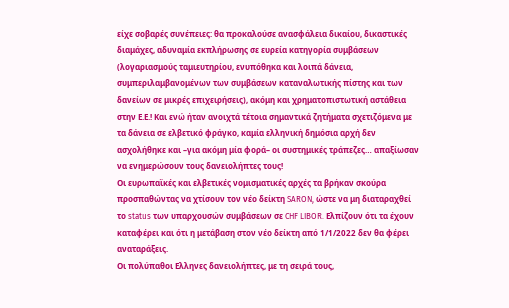είχε σοβαρές συνέπειες: θα προκαλούσε ανασφάλεια δικαίου, δικαστικές διαμάχες, αδυναμία εκπλήρωσης σε ευρεία κατηγορία συμβάσεων (λογαριασμούς ταμιευτηρίου, ενυπόθηκα και λοιπά δάνεια, συμπεριλαμβανομένων των συμβάσεων καταναλωτικής πίστης και των δανείων σε μικρές επιχειρήσεις), ακόμη και χρηματοπιστωτική αστάθεια στην Ε.Ε.! Και ενώ ήταν ανοιχτά τέτοια σημαντικά ζητήματα σχετιζόμενα με τα δάνεια σε ελβετικό φράγκο, καμία ελληνική δημόσια αρχή δεν ασχολήθηκε και –για ακόμη μία φορά– οι συστημικές τράπεζες… απαξίωσαν να ενημερώσουν τους δανειολήπτες τους!
Οι ευρωπαϊκές και ελβετικές νομισματικές αρχές τα βρήκαν σκούρα προσπαθώντας να χτίσουν τον νέο δείκτη SARON, ώστε να μη διαταραχθεί το status των υπαρχουσών συμβάσεων σε CHF LIBOR. Ελπίζουν ότι τα έχουν καταφέρει και ότι η μετάβαση στον νέο δείκτη από 1/1/2022 δεν θα φέρει αναταράξεις.
Οι πολύπαθοι Ελληνες δανειολήπτες, με τη σειρά τους,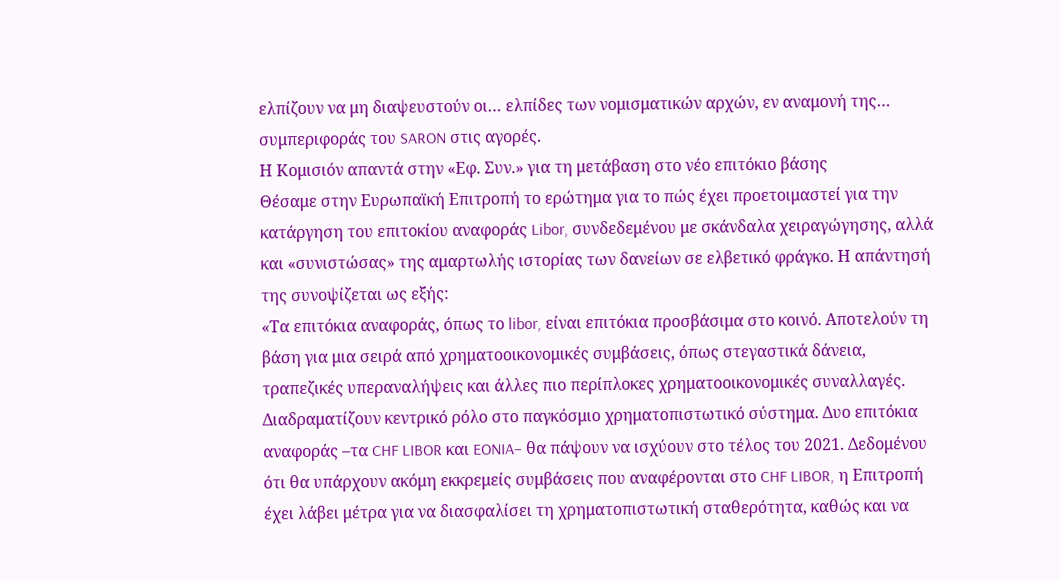ελπίζουν να μη διαψευστούν οι… ελπίδες των νομισματικών αρχών, εν αναμονή της… συμπεριφοράς του SARON στις αγορές.
Η Κομισιόν απαντά στην «Εφ. Συν.» για τη μετάβαση στο νέο επιτόκιο βάσης
Θέσαμε στην Ευρωπαϊκή Επιτροπή το ερώτημα για το πώς έχει προετοιμαστεί για την κατάργηση του επιτοκίου αναφοράς Libor, συνδεδεμένου με σκάνδαλα χειραγώγησης, αλλά και «συνιστώσας» της αμαρτωλής ιστορίας των δανείων σε ελβετικό φράγκο. Η απάντησή της συνοψίζεται ως εξής:
«Τα επιτόκια αναφοράς, όπως το libor, είναι επιτόκια προσβάσιμα στο κοινό. Αποτελούν τη βάση για μια σειρά από χρηματοοικονομικές συμβάσεις, όπως στεγαστικά δάνεια, τραπεζικές υπεραναλήψεις και άλλες πιο περίπλοκες χρηματοοικονομικές συναλλαγές. Διαδραματίζουν κεντρικό ρόλο στο παγκόσμιο χρηματοπιστωτικό σύστημα. Δυο επιτόκια αναφοράς –τα CHF LIBOR και EONIA– θα πάψουν να ισχύουν στο τέλος του 2021. Δεδομένου ότι θα υπάρχουν ακόμη εκκρεμείς συμβάσεις που αναφέρονται στο CHF LIBOR, η Επιτροπή έχει λάβει μέτρα για να διασφαλίσει τη χρηματοπιστωτική σταθερότητα, καθώς και να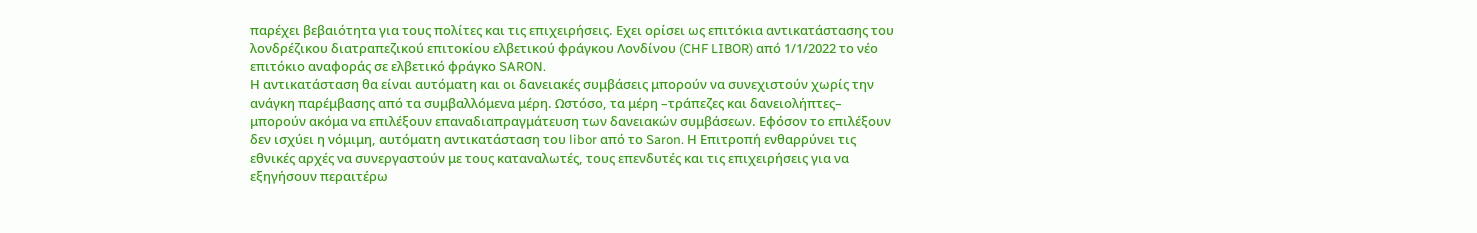παρέχει βεβαιότητα για τους πολίτες και τις επιχειρήσεις. Εχει ορίσει ως επιτόκια αντικατάστασης του λονδρέζικου διατραπεζικού επιτοκίου ελβετικού φράγκου Λονδίνου (CHF LIBOR) από 1/1/2022 το νέο επιτόκιο αναφοράς σε ελβετικό φράγκο SARON.
Η αντικατάσταση θα είναι αυτόματη και οι δανειακές συμβάσεις μπορούν να συνεχιστούν χωρίς την ανάγκη παρέμβασης από τα συμβαλλόμενα μέρη. Ωστόσο, τα μέρη –τράπεζες και δανειολήπτες– μπορούν ακόμα να επιλέξουν επαναδιαπραγμάτευση των δανειακών συμβάσεων. Εφόσον το επιλέξουν δεν ισχύει η νόμιμη, αυτόματη αντικατάσταση του libor από το Saron. Η Επιτροπή ενθαρρύνει τις εθνικές αρχές να συνεργαστούν με τους καταναλωτές, τους επενδυτές και τις επιχειρήσεις για να εξηγήσουν περαιτέρω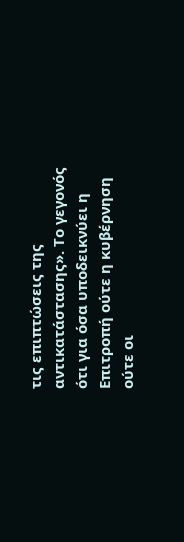τις επιπτώσεις της αντικατάστασης». Το γεγονός ότι για όσα υποδεικνύει η Επιτροπή ούτε η κυβέρνηση ούτε οι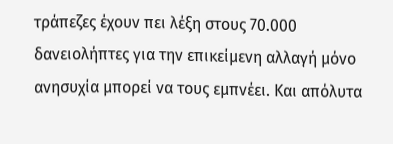τράπεζες έχουν πει λέξη στους 70.000 δανειολήπτες για την επικείμενη αλλαγή μόνο ανησυχία μπορεί να τους εμπνέει. Και απόλυτα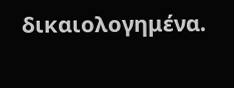δικαιολογημένα.